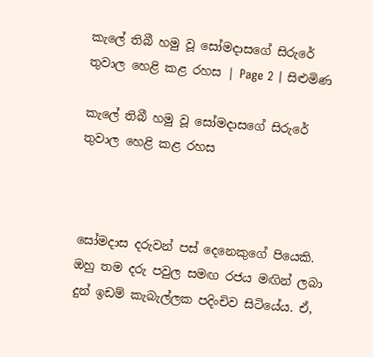කැලේ තිබී හමු වූ සෝමදාසගේ සිරුරේ තුවාල හෙළි කළ රහස | Page 2 | සිළුමිණ

කැලේ තිබී හමු වූ සෝමදාසගේ සිරුරේ තුවාල හෙළි කළ රහස



සෝමදාස දරුවන් පස් දෙනෙකුගේ පියෙකි. ඔහු තම දරු පවුල සමඟ රජය මඟින් ලබා දුන් ඉඩම් කැබැල්ලක පදිංචිව සිටියේය. ඒ,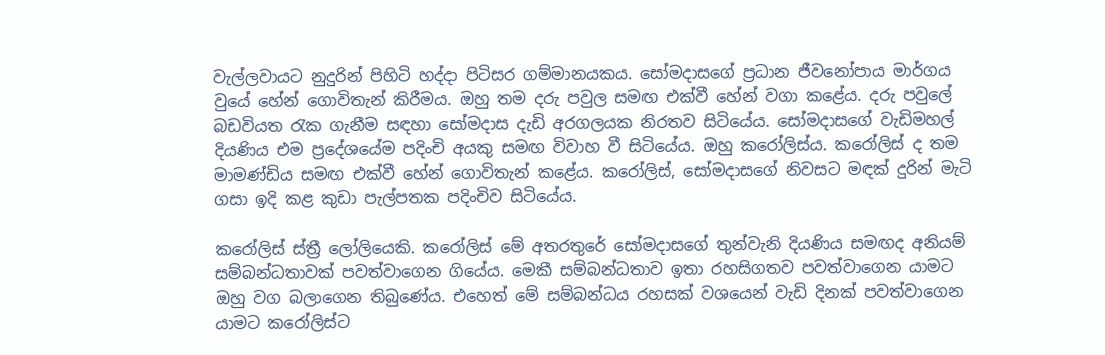වැල්ලවායට නුදුරින් පිහිටි හද්දා පිටිසර ගම්මානයකය. සෝමදාසගේ ප්‍රධාන ජීවනෝපාය මාර්ගය වුයේ හේන් ගොවිතැන් කිරීමය. ඔහු තම දරු පවුල සමඟ එක්වී හේන් වගා කළේය. දරු පවුලේ බඩවියත රැක ගැනීම සඳහා සෝමදාස දැඩි අරගලයක නිරතව සිටියේය. සෝමදාසගේ වැඩිමහල් දියණිය එම ප්‍රදේශයේම පදිංචි අයකු සමඟ විවාහ වී සිටියේය. ඔහු කරෝලිස්ය. කරෝලිස් ද තම මාමණ්ඩිය සමඟ එක්වී හේන් ගොවිතැන් කළේය. කරෝලිස්, සෝමදාසගේ නිවසට මඳක් දුරින් මැටි ගසා ඉදි කළ කුඩා පැල්පතක පදිංචිව සිටියේය.

කරෝලිස් ස්ත්‍රී ලෝලියෙකි. කරෝලිස් මේ අතරතුරේ සෝමදාසගේ තුන්වැනි දියණිය සමඟද අනියම් සම්බන්ධතාවක් පවත්වාගෙන ගියේය. මෙකී සම්බන්ධතාව ඉතා රහසිගතව පවත්වාගෙන යාමට ඔහු වග බලාගෙන තිබුණේය. එහෙත් මේ සම්බන්ධය රහසක් වශයෙන් වැඩි දිනක් පවත්වාගෙන යාමට කරෝලිස්ට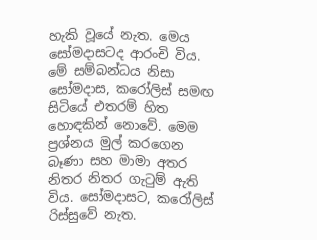හැකි වූයේ නැත. මෙය සෝමදාසටද ආරංචි විය. මේ සම්බන්ධය නිසා සෝමදාස, කරෝලිස් සමඟ සිටියේ එතරම් හිත හොඳකින් නොවේ. මෙම ප්‍රශ්නය මුල් කරගෙන බෑණා සහ මාමා අතර නිතර නිතර ගැටුම් ඇති විය. සෝමදාසට, කරෝලිස් රිස්සුවේ නැත.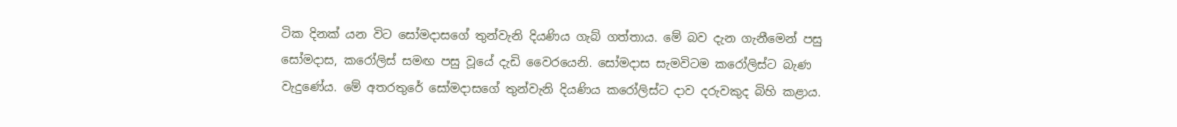ටික දිනක් යන විට සෝමදාසගේ තුන්වැනි දියණිය ගැබ් ගත්තාය. මේ බව දැන ගැනීමෙන් පසු සෝමදාස, කරෝලිස් සමඟ පසු වූයේ දැඩි වෛරයෙනි. සෝමදාස සැමවිටම කරෝලිස්ට බැණ වැදුණේය. මේ අතරතුරේ සෝමදාසගේ තුන්වැනි දියණිය කරෝලිස්ට දාව දරුවකුද බිහි කළාය.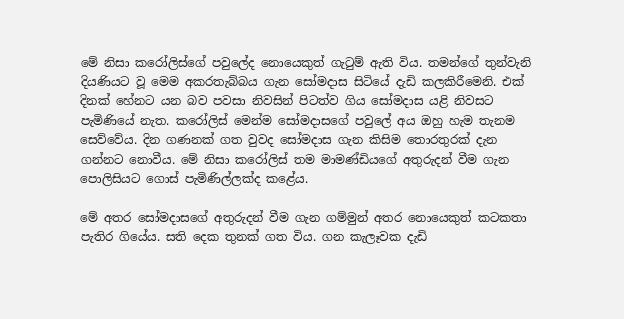මේ නිසා කරෝලිස්ගේ පවුලේද නොයෙකුත් ගැටුම් ඇති විය. තමන්ගේ තුන්වැනි දියණියට වූ මෙම අකරතැබ්බය ගැන සෝමදාස සිටියේ දැඩි කලකිරීමෙනි. එක් දිනක් හේනට යන බව පවසා නිවසින් පිටත්ව ගිය සෝමදාස යළි නිවසට පැමිණියේ නැත. කරෝලිස් මෙන්ම සෝමදාසගේ පවුලේ අය ඔහු හැම තැනම සෙව්වේය. දින ගණනක් ගත වුවද සෝමදාස ගැන කිසිම තොරතුරක් දැන ගන්නට නොවීය. මේ නිසා කරෝලිස් තම මාමණ්ඩියගේ අතුරුදන් වීම ගැන පොලිසියට ගොස් පැමිණිල්ලක්ද කළේය.

මේ අතර සෝමදාසගේ අතුරුදන් වීම ගැන ගම්මුන් අතර නොයෙකුත් කටකතා පැතිර ගියේය. සති දෙක තුනක් ගත විය. ගන කැලෑවක දැඩි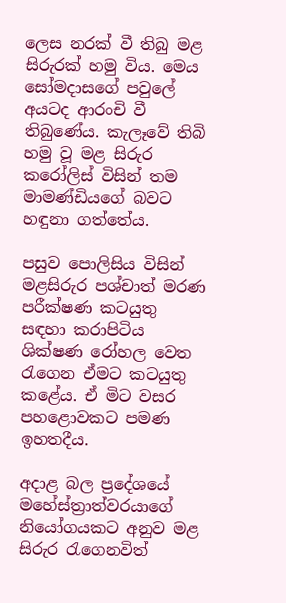ලෙස නරක් වී තිබු මළ සිරුරක් හමු විය. මෙය සෝමදාසගේ පවුලේ අයටද ආරංචි වී තිබුණේය. කැලෑවේ තිබි හමු වූ මළ සිරුර කරෝලිස් විසින් තම මාමණ්ඩියගේ බවට හඳුනා ගත්තේය.

පසුව පොලිසිය විසින් මළසිරුර පශ්චාත් මරණ පරීක්ෂණ කටයුතු සඳහා කරාපිටිය ශික්ෂණ රෝහල වෙත රැගෙන ඒමට කටයුතු කළේය. ඒ මිට වසර පහළොවකට පමණ ඉහතදීය.

අදාළ බල ප්‍රදේශයේ මහේස්ත්‍රාත්වරයාගේ නියෝගයකට අනුව මළ සිරුර රැගෙනවිත්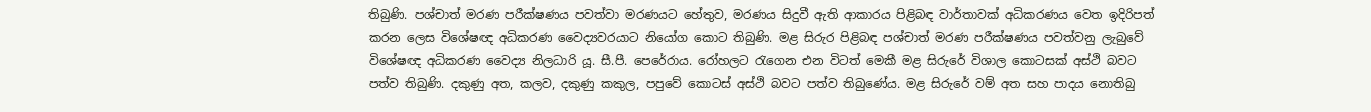තිබුණි. පශ්චාත් මරණ පරීක්ෂණය පවත්වා මරණයට හේතුව, මරණය සිදුවී ඇති ආකාරය පිළිබඳ වාර්තාවක් අධිකරණය වෙත ඉදිරිපත් කරන ලෙස විශේෂඥ අධිකරණ වෛද්‍යවරයාට නියෝග කොට තිබුණි. මළ සිරුර පිළිබඳ පශ්චාත් මරණ පරීක්ෂණය පවත්වනු ලැබුවේ විශේෂඥ අධිකරණ වෛද්‍ය නිලධාරි යූ. සී.පී. පෙරේරාය. රෝහලට රැගෙන එන විටත් මෙකී මළ සිරුරේ විශාල කොටසක් අස්ථි බවට පත්ව තිබුණි. දකුණු අත, කලව, දකුණු කකුල, පපුවේ කොටස් අස්ථි බවට පත්ව තිබුණේය. මළ සිරුරේ වම් අත සහ පාදය නොතිබු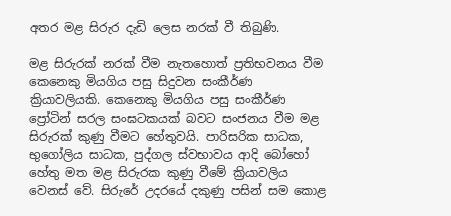අතර මළ සිරුර දැඩි ලෙස නරක් වී තිබුණි.

මළ සිරුරක් නරක් වීම නැතහොත් ප්‍රතිභවනය වීම කෙනෙකු මියගිය පසු සිදුවන සංකීර්ණ ක්‍රියාවලියකි. කෙනෙකු මියගිය පසු සංකීර්ණ ප්‍රෝටින් සරල සංඝටකයක් බවට සංජනය වීම මළ සිරුරක් කුණු වීමට හේතුවයි. පාරිසරික සාධක, භුගෝලිය සාධක, පුද්ගල ස්වභාවය ආදි බෝහෝ හේතු මත මළ සිරුරක කුණු වීමේ ක්‍රියාවලිය වෙනස් වේ. සිරුරේ උදරයේ දකුණු පසින් සම කොළ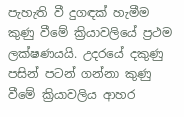පැහැති වී දුගඳක් හැමීම කුණු වීමේ ක්‍රියාවලියේ ප්‍රථම ලක්ෂණයයි. උදරයේ දකුණු පසින් පටන් ගන්නා කුණු වීමේ ක්‍රියාවලිය ආහර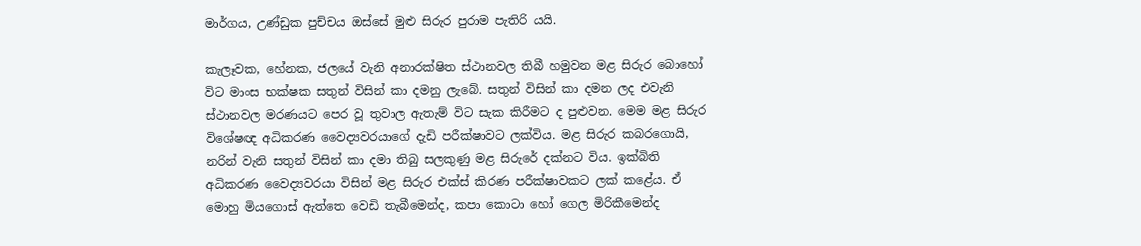මාර්ගය, උණ්ඩුක පුච්චය ඔස්සේ මුළු සිරුර පුරාම පැතිරි යයි.

කැලෑවක, හේනක, ජලයේ වැනි අනාරක්ෂිත ස්ථානවල තිබී හමුවන මළ සිරුර බොහෝ විට මාංස භක්ෂක සතුන් විසින් කා දමනු ලැබේ. සතුන් විසින් කා දමන ලද එවැනි ස්ථානවල මරණයට පෙර වූ තුවාල ඇතැම් විට සැක කිරීමට ද පුළුවන. මෙම මළ සිරුර විශේෂඥ අධිකරණ වෛද්‍යවරයාගේ දැඩි පරීක්ෂාවට ලක්විය. මළ සිරුර කබරගොයි, නරින් වැනි සතුන් විසින් කා දමා තිබු සලකුණු මළ සිරුරේ දක්නට විය. ඉක්බිති අධිකරණ වෛද්‍යවරයා විසින් මළ සිරුර එක්ස් කිරණ පරීක්ෂාවකට ලක් කළේය. ඒ මොහු මියගොස් ඇත්තෙ වෙඩි තැබීමෙන්ද, කපා කොටා හෝ ගෙල මිරිකීමෙන්ද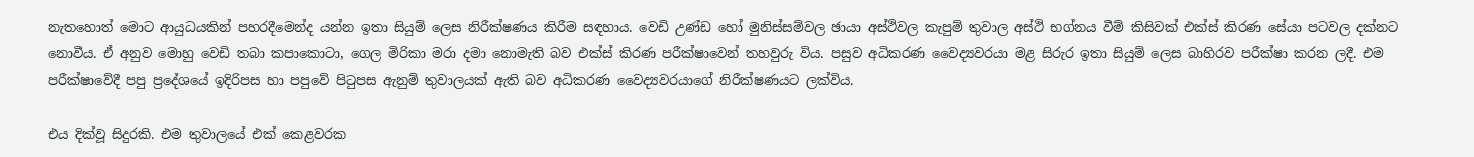නැතහොත් මොට ආයුධයකින් පහරදීමෙන්ද යන්න ඉතා සියුම් ලෙස නිරීක්ෂණය කිරීම සඳහාය. වෙඩි උණ්ඩ හෝ මුනිස්සම්වල ඡායා අස්ථිවල කැපුම් තුවාල අස්ථි භග්නය වීම් කිසිවක් එක්ස් කිරණ සේයා පටවල දක්නට නොවීය. ඒ අනුව මොහු වෙඩි තබා කපාකොටා, ගෙල මිරිකා මරා දමා නොමැති බව එක්ස් කිරණ පරීක්ෂාවෙන් තහවුරු විය. පසුව අධිකරණ වෛද්‍යවරයා මළ සිරුර ඉතා සියුම් ලෙස බාහිරව පරීක්ෂා කරන ලදී. එම පරීක්ෂාවේදී පපු ප්‍රදේශයේ ඉදිරිපස හා පපුවේ පිටුපස ඇනුම් තුවාලයක් ඇති බව අධිකරණ වෛද්‍යවරයාගේ නිරීක්ෂණයට ලක්විය.

එය දික්වූ සිදුරකි. එම තුවාලයේ එක් කෙළවරක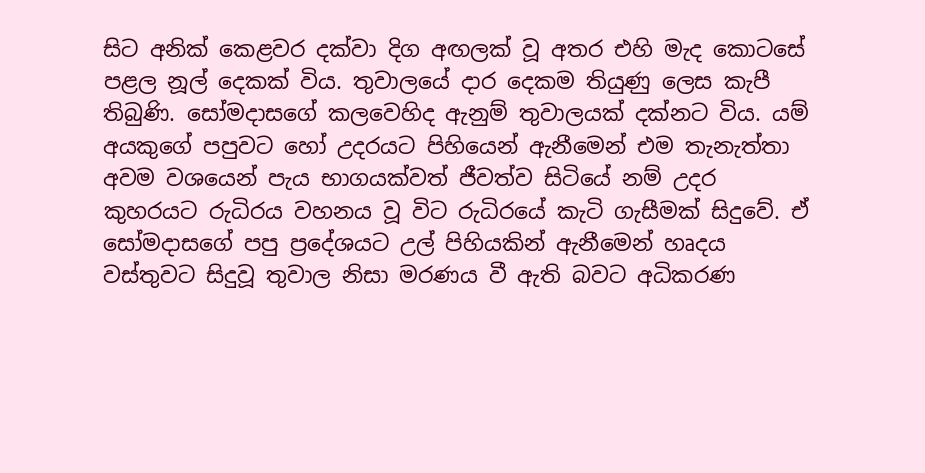සිට අනික් කෙළවර දක්වා දිග අඟලක් වූ අතර එහි මැද කොටසේ පළල නූල් දෙකක් විය. තුවාලයේ දාර දෙකම තියුණු ලෙස කැපී තිබුණි. සෝමදාසගේ කලවෙහිද ඇනුම් තුවාලයක් දක්නට විය. යම් අයකුගේ පපුවට හෝ උදරයට පිහියෙන් ඇනීමෙන් එම තැනැත්තා අවම වශයෙන් පැය භාගයක්වත් ජීවත්ව සිටියේ නම් උදර කුහරයට රුධිරය වහනය වූ විට රුධිරයේ කැටි ගැසීමක් සිදුවේ. ඒ සෝමදාසගේ පපු ප්‍රදේශයට උල් පිහියකින් ඇනීමෙන් හෘදය වස්තුවට සිදුවූ තුවාල නිසා මරණය වී ඇති බවට අධිකරණ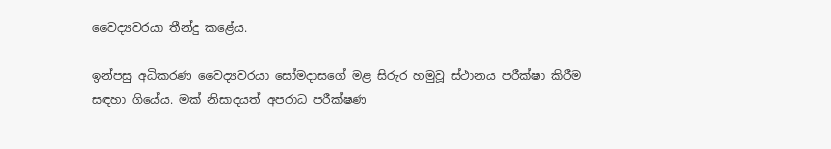වෛද්‍යවරයා තීන්දු කළේය.

ඉන්පසු අධිකරණ වෛද්‍යවරයා සෝමදාසගේ මළ සිරුර හමුවූ ස්ථානය පරීක්ෂා කිරීම සඳහා ගියේය. මක් නිසාදයත් අපරාධ පරීක්ෂණ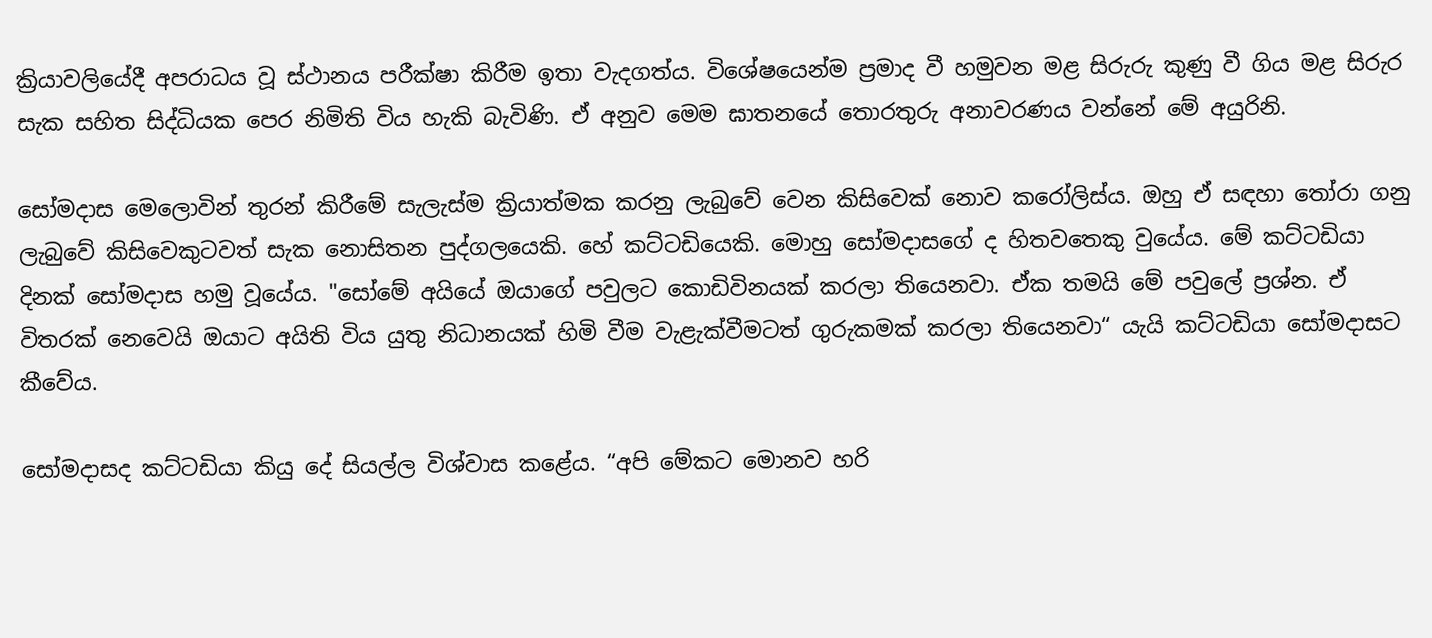ක්‍රියාවලියේදී අපරාධය වූ ස්ථානය පරීක්ෂා කිරීම ඉතා වැදගත්ය. විශේෂයෙන්ම ප්‍රමාද වී හමුවන මළ සිරුරු කුණු වී ගිය මළ සිරුර සැක සහිත සිද්ධියක පෙර නිමිති විය හැකි බැවිණි. ඒ අනුව මෙම ඝාතනයේ තොරතුරු අනාවරණය වන්නේ මේ අයුරිනි.

සෝමදාස මෙලොවින් තුරන් කිරීමේ සැලැස්ම ක්‍රියාත්මක කරනු ලැබුවේ වෙන කිසිවෙක් නොව කරෝලිස්ය. ඔහු ඒ සඳහා තෝරා ගනු ලැබුවේ කිසිවෙකුටවත් සැක නොසිතන පුද්ගලයෙකි. හේ කට්ටඩියෙකි. මොහු සෝමදාසගේ ද හිතවතෙකු වුයේය. මේ කට්ටඩියා දිනක් සෝමදාස හමු වූයේය. "සෝමේ අයියේ ඔයාගේ පවුලට කොඩිවිනයක් කරලා තියෙනවා. ඒක තමයි මේ පවුලේ ප්‍රශ්න. ඒ විතරක් නෙවෙයි ඔයාට අයිති විය යුතු නිධානයක් හිමි වීම වැළැක්වීමටත් ගුරුකමක් කරලා තියෙනවා“ යැයි කට්ටඩියා සෝමදාසට කීවේය.

සෝමදාසද කට්ටඩියා කියු දේ සියල්ල විශ්වාස කළේය. “අපි මේකට මොනව හරි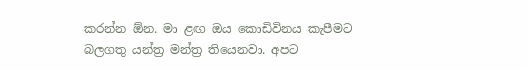කරන්න ඕන. මා ළඟ ඔය කොඩිවිනය කැපීමට බලගතු යන්ත්‍ර මන්ත්‍ර තියෙනවා. අපට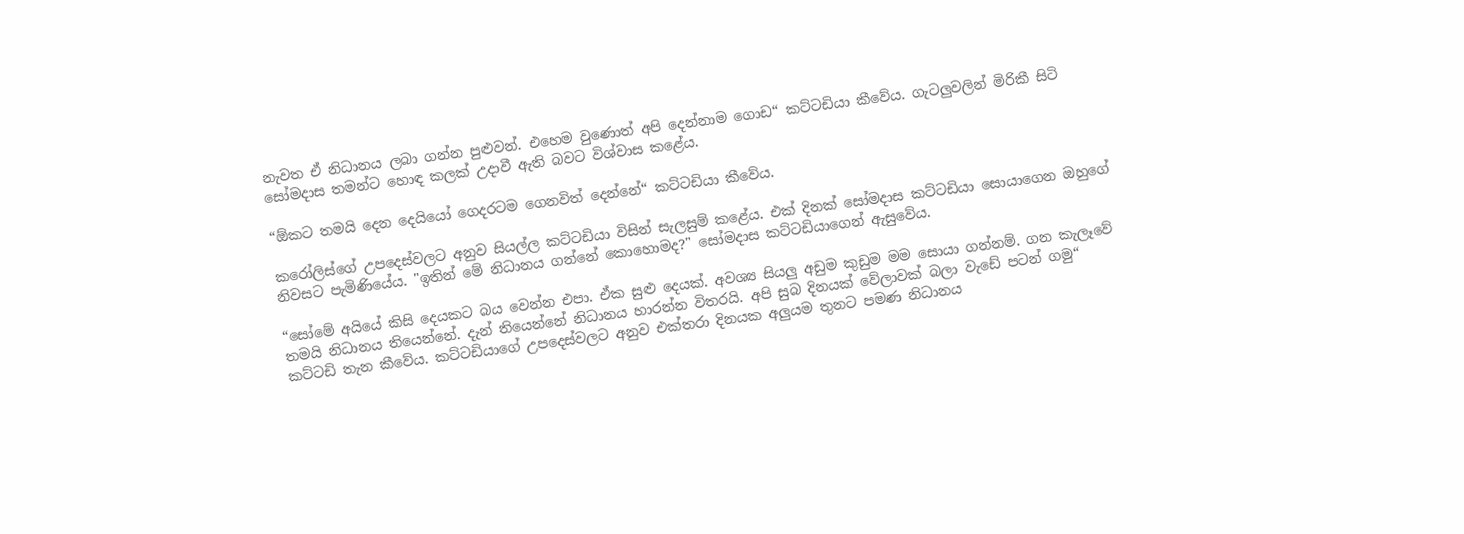නැවත ඒ නිධානය ලබා ගන්න පුළුවන්. එහෙම වුණොත් අපි දෙන්නාම ගොඩ“ කට්ටඩියා කීවේය. ගැටලුවලින් මිරිකී සිටි සෝමදාස තමන්ට හොඳ කලක් උදාවී ඇති බවට විශ්වාස කළේය.

“ඕකට තමයි දෙන දෙයියෝ ගෙදරටම ගෙනවිත් දෙන්නේ“ කට්ටඩියා කීවේය.

කරෝලිස්ගේ උපදෙස්වලට අනුව සියල්ල කට්ටඩියා විසින් සැලසුම් කළේය. එක් දිනක් සෝමදාස කට්ටඩියා සොයාගෙන ඔහුගේ නිවසට පැමිණියේය. "ඉතින් මේ නිධානය ගන්නේ කොහොමද?" සෝමදාස කට්ටඩියාගෙන් ඇසුවේය.

“සෝමේ අයියේ කිසි දෙයකට බය වෙන්න එපා. ඒක සුළු දෙයක්. අවශ්‍ය සියලු අඩුම කුඩුම මම සොයා ගන්නම්. ගන කැලෑවේ තමයි නිධානය තියෙන්නේ. දැන් තියෙන්නේ නිධානය හාරන්න විතරයි. අපි සුබ දිනයක් වේලාවක් බලා වැඩේ පටන් ගමු“ කට්ටඩි තැන කීවේය. කට්ටඩියාගේ උපදෙස්වලට අනුව එක්තරා දිනයක අලුයම තුනට පමණ නිධානය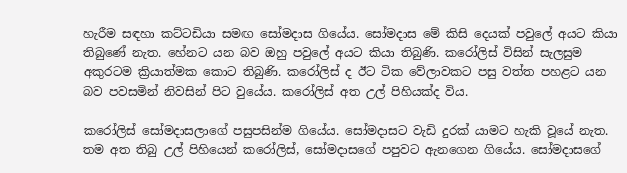හැරීම සඳහා කට්ටඩියා සමඟ සෝමදාස ගියේය. සෝමදාස මේ කිසි දෙයක් පවුලේ අයට කියා තිබුණේ නැත. හේනට යන බව ඔහු පවුලේ අයට කියා තිබුණි. කරෝලිස් විසින් සැලසුම අකුරටම ක්‍රියාත්මක කොට තිබුණි. කරෝලිස් ද ඊට ටික වේලාවකට පසු වත්ත පහළට යන බව පවසමින් නිවසින් පිට වුයේය. කරෝලිස් අත උල් පිහියක්ද විය.

කරෝලිස් සෝමදාසලාගේ පසුපසින්ම ගියේය. සෝමදාසට වැඩි දුරක් යාමට හැකි වූයේ නැත. තම අත තිබු උල් පිහියෙන් කරෝලිස්, සෝමදාසගේ පපුවට ඇනගෙන ගියේය. සෝමදාසගේ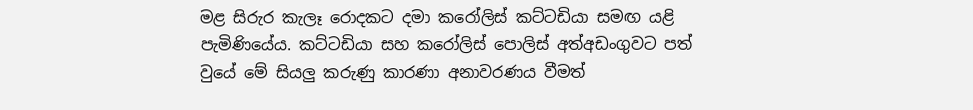මළ සිරුර කැලෑ රොදකට දමා කරෝලිස් කට්ටඩියා සමඟ යළි පැමිණියේය. කට්ටඩියා සහ කරෝලිස් පොලිස් අත්අඩංගුවට පත් වුයේ මේ සියලු කරුණු කාරණා අනාවරණය වීමත්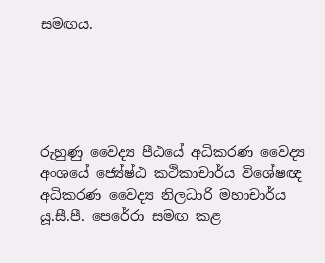සමඟය.





රුහුණු වෛද්‍ය පීඨයේ අධිකරණ වෛද්‍ය අංශයේ ජ්‍යේෂ්ඨ කථිකාචාර්ය විශේෂඥ අධිකරණ වෛද්‍ය නිලධාරි මහාචාර්ය යූ.සී.පී. පෙරේරා සමඟ කළ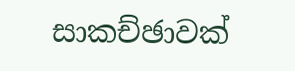සාකච්ඡාවක්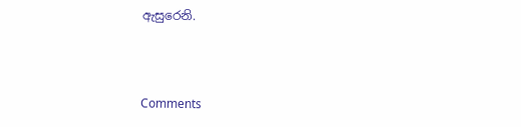ඇසුරෙනි.



Comments